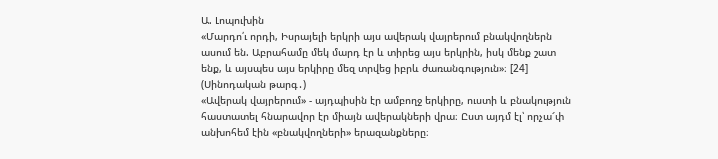Ա. Լոպուխին
«Մարդո՛ւ որդի, Իսրայելի երկրի այս ավերակ վայրերում բնակվողներն ասում են. Աբրահամը մեկ մարդ էր և տիրեց այս երկրին, իսկ մենք շատ ենք, և այսպես այս երկիրը մեզ տրվեց իբրև ժառանգություն»։ [24] (Սինոդական թարգ․)
«Ավերակ վայրերում» - այդպիսին էր ամբողջ երկիրը, ուստի և բնակություն հաստատել հնարավոր էր միայն ավերակների վրա։ Ըստ այդմ էլ՝ որչա՜փ անխոհեմ էին «բնակվողների» երազանքները։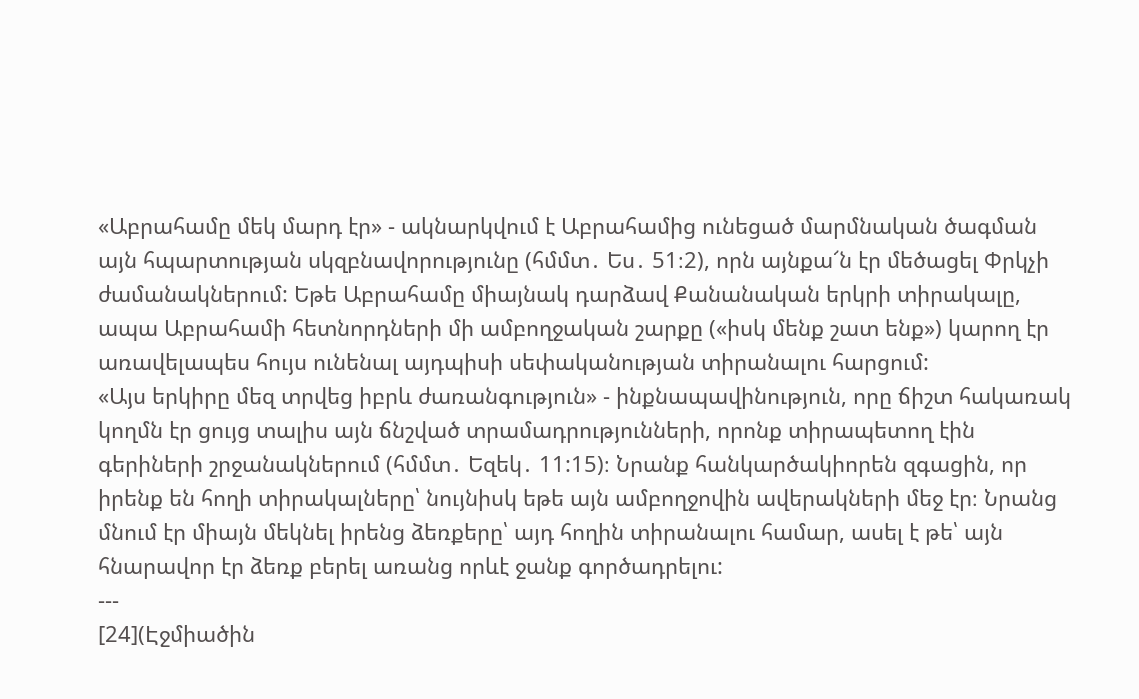«Աբրահամը մեկ մարդ էր» - ակնարկվում է Աբրահամից ունեցած մարմնական ծագման այն հպարտության սկզբնավորությունը (հմմտ․ Ես․ 51։2), որն այնքա՜ն էր մեծացել Փրկչի ժամանակներում: Եթե Աբրահամը միայնակ դարձավ Քանանական երկրի տիրակալը, ապա Աբրահամի հետնորդների մի ամբողջական շարքը («իսկ մենք շատ ենք») կարող էր առավելապես հույս ունենալ այդպիսի սեփականության տիրանալու հարցում:
«Այս երկիրը մեզ տրվեց իբրև ժառանգություն» - ինքնապավինություն, որը ճիշտ հակառակ կողմն էր ցույց տալիս այն ճնշված տրամադրությունների, որոնք տիրապետող էին գերիների շրջանակներում (հմմտ․ Եզեկ․ 11:15)։ Նրանք հանկարծակիորեն զգացին, որ իրենք են հողի տիրակալները՝ նույնիսկ եթե այն ամբողջովին ավերակների մեջ էր։ Նրանց մնում էր միայն մեկնել իրենց ձեռքերը՝ այդ հողին տիրանալու համար, ասել է թե՝ այն հնարավոր էր ձեռք բերել առանց որևէ ջանք գործադրելու:
---
[24](Էջմիածին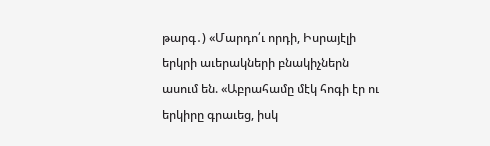թարգ․) «Մարդո՛ւ որդի, Իսրայէլի երկրի աւերակների բնակիչներն ասում են. «Աբրահամը մէկ հոգի էր ու երկիրը գրաւեց, իսկ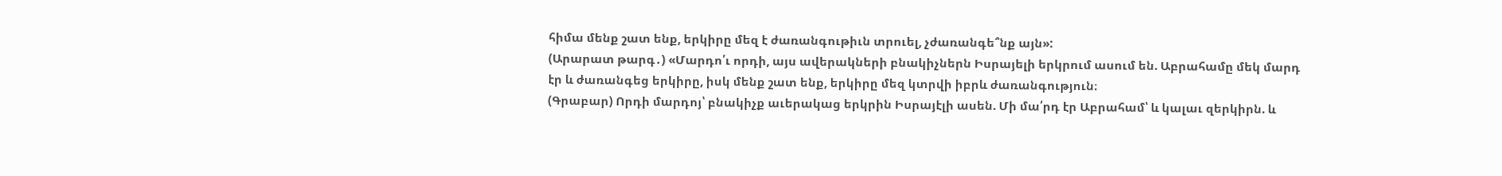հիմա մենք շատ ենք, երկիրը մեզ է ժառանգութիւն տրուել, չժառանգե՞նք այն»:
(Արարատ թարգ․) «Մարդո՛ւ որդի, այս ավերակների բնակիչներն Իսրայելի երկրում ասում են. Աբրահամը մեկ մարդ էր և ժառանգեց երկիրը, իսկ մենք շատ ենք, երկիրը մեզ կտրվի իբրև ժառանգություն։
(Գրաբար) Որդի մարդոյ՝ բնակիչք աւերակաց երկրին Իսրայէլի ասեն. Մի մա՛րդ էր Աբրահամ՝ և կալաւ զերկիրն. և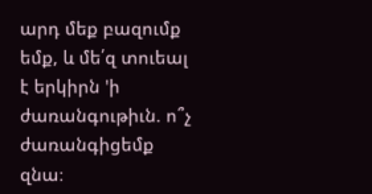արդ մեք բազումք եմք, և մե՛զ տուեալ է երկիրն 'ի ժառանգութիւն. ո՞չ ժառանգիցեմք զնա։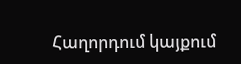Հաղորդում կայքում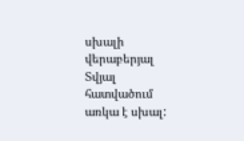սխալի վերաբերյալ
Տվյալ հատվածում առկա է սխալ: